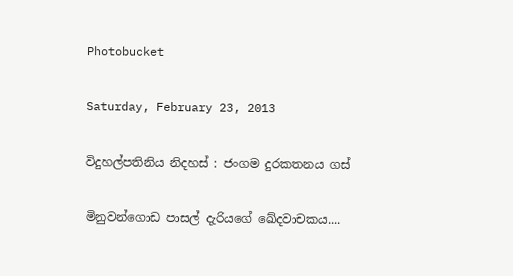Photobucket

Saturday, February 23, 2013

විදුහල්පතිනිය නිදහස්‌ : ජංගම දුරකතනය ගස්‌

මිනුවන්ගොඩ පාසල් දැරියගේ ඛේදවාචකය....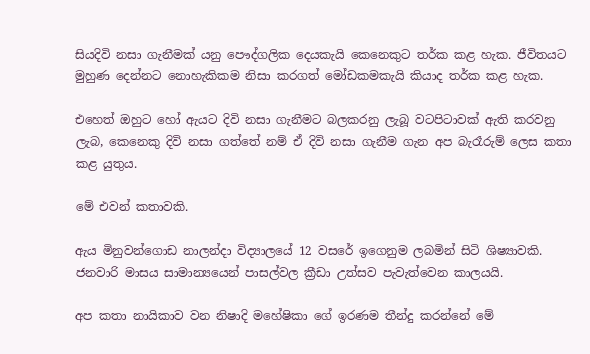සියදිවි නසා ගැනීමක්‌ යනු පෞද්ගලික දෙයකැයි කෙනෙකුට තර්ක කළ හැක. ජීවිතයට මුහුණ දෙන්නට නොහැකිකම නිසා කරගත් මෝඩකමකැයි කියාද තර්ක කළ හැක.

එහෙත් ඔහුට හෝ ඇයට දිවි නසා ගැනීමට බලකරනු ලැබූ වටපිටාවක්‌ ඇති කරවනු ලැබ, කෙනෙකු දිවි නසා ගත්තේ නම් ඒ දිවි නසා ගැනීම ගැන අප බැරෑරුම් ලෙස කතා කළ යුතුය.

මේ එවන් කතාවකි.

ඇය මිනුවන්ගොඩ නාලන්දා විද්‍යාලයේ 12 වසරේ ඉගෙනුම ලබමින් සිටි ශිෂ්‍යාවකි. ජනවාරි මාසය සාමාන්‍යයෙන් පාසල්වල ක්‍රීඩා උත්සව පැවැත්වෙන කාලයයි.

අප කතා නායිකාව වන නිෂාදි මහේෂිකා ගේ ඉරණම තීන්දු කරන්නේ මේ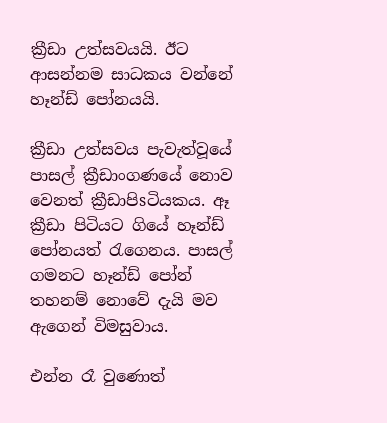ක්‍රීඩා උත්සවයයි. ඊට ආසන්නම සාධකය වන්නේ හෑන්ඩ් පෝනයයි.

ක්‍රීඩා උත්සවය පැවැත්වූයේ පාසල් ක්‍රීඩාංගණයේ නොව වෙනත් ක්‍රීඩාපිsටියකය. ඈ ක්‍රීඩා පිටියට ගියේ හෑන්ඩ් පෝනයත් රැගෙනය. පාසල් ගමනට හෑන්ඩ් පෝන් තහනම් නොවේ දැයි මව ඇගෙන් විමසුවාය.

එන්න රෑ වුණොත්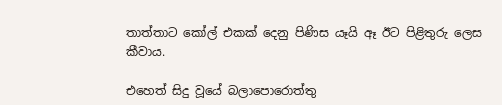තාත්තාට කෝල් එකක්‌ දෙනු පිණිස යෑයි ඈ ඊට පිළිතුරු ලෙස කීවාය.

එහෙත් සිදු වූයේ බලාපොරොත්තු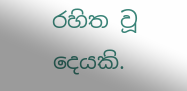රහිත වූ දෙයකි.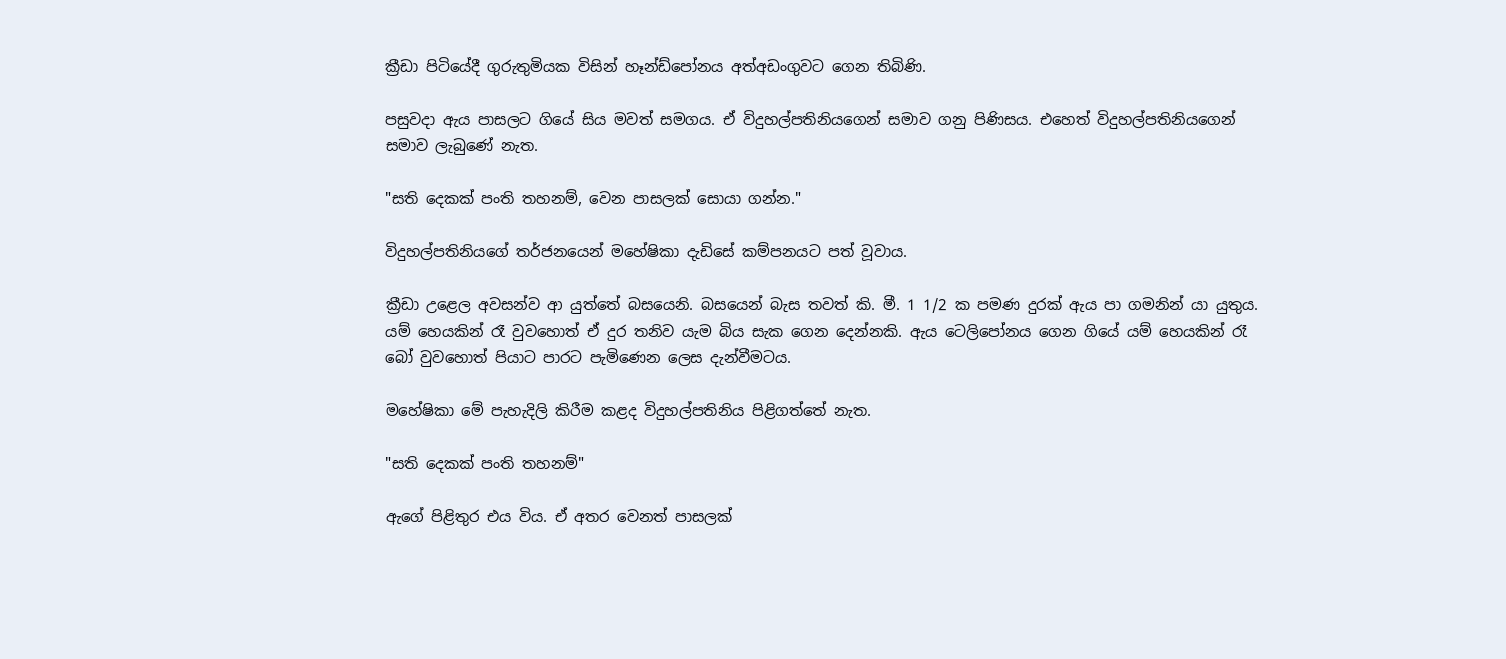ක්‍රීඩා පිටියේදී ගුරුතුමියක විසින් හෑන්ඩ්පෝනය අත්අඩංගුවට ගෙන තිබිණි.

පසුවදා ඇය පාසලට ගියේ සිය මවත් සමගය. ඒ විදුහල්පතිනියගෙන් සමාව ගනු පිණිසය. එහෙත් විදුහල්පතිනියගෙන් සමාව ලැබුණේ නැත.

"සති දෙකක්‌ පංති තහනම්, වෙන පාසලක්‌ සොයා ගන්න."

විදුහල්පතිනියගේ තර්ජනයෙන් මහේෂිකා දැඩිසේ කම්පනයට පත් වූවාය.

ක්‍රීඩා උළෙල අවසන්ව ආ යුත්තේ බසයෙනි. බසයෙන් බැස තවත් කි. මී. 1 1/2 ක පමණ දුරක්‌ ඇය පා ගමනින් යා යුතුය. යම් හෙයකින් රෑ වුවහොත් ඒ දුර තනිව යැම බිය සැක ගෙන දෙන්නකි. ඇය ටෙලිපෝනය ගෙන ගියේ යම් හෙයකින් රෑ බෝ වුවහොත් පියාට පාරට පැමිණෙන ලෙස දැන්වීමටය.

මහේෂිකා මේ පැහැදිලි කිරීම කළද විදුහල්පතිනිය පිළිගත්තේ නැත.

"සති දෙකක්‌ පංති තහනම්"

ඇගේ පිළිතුර එය විය. ඒ අතර වෙනත් පාසලක්‌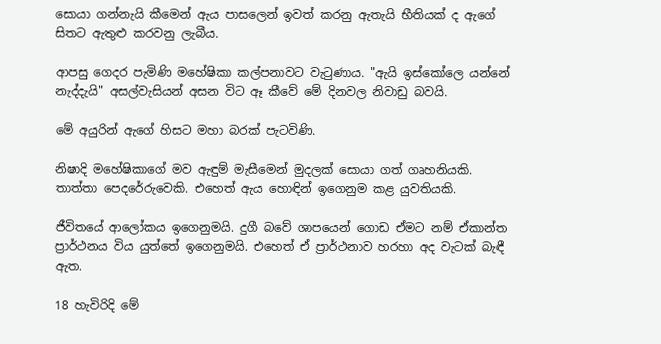සොයා ගන්නැයි කීමෙන් ඇය පාසලෙන් ඉවත් කරනු ඇතැයි භීතියක්‌ ද ඇගේ සිතට ඇතුළු කරවනු ලැබීය.

ආපසු ගෙදර පැමිණි මහේෂිකා කල්පනාවට වැටුණාය. "ඇයි ඉස්‌කෝලෙ යන්නේ නැද්දැයි" අසල්වැසියන් අසන විට ඈ කීවේ මේ දිනවල නිවාඩු බවයි.

මේ අයුරින් ඇගේ හිසට මහා බරක්‌ පැටවිණි.

නිෂාදි මහේෂිකාගේ මව ඇඳුම් මැසීමෙන් මුදලක්‌ සොයා ගත් ගෘහනියකි. තාත්තා පෙදරේරුවෙකි. එහෙත් ඇය හොඳින් ඉගෙනුම කළ යුවතියකි.

ජීවිතයේ ආලෝකය ඉගෙනුමයි. දුගී බවේ ශාපයෙන් ගොඩ ඒමට නම් ඒකාන්ත ප්‍රාර්ථනය විය යුත්තේ ඉගෙනුමයි. එහෙත් ඒ ප්‍රාර්ථනාව හරහා අද වැටක්‌ බැඳී ඇත.

18 හැවිරිදි මේ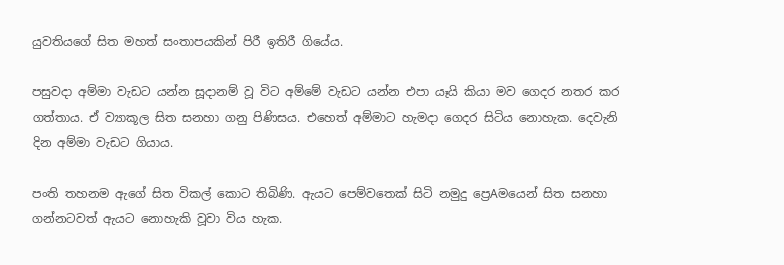යුවතියගේ සිත මහත් සංතාපයකින් පිරී ඉතිරී ගියේය.

පසුවදා අම්මා වැඩට යන්න සූදානම් වූ විට අම්මේ වැඩට යන්න එපා යෑයි කියා මව ගෙදර නතර කර ගත්තාය. ඒ ව්‍යාකූල සිත සනහා ගනු පිණිසය. එහෙත් අම්මාට හැමදා ගෙදර සිටිය නොහැක. දෙවැනි දින අම්මා වැඩට ගියාය.

පංති තහනම ඇගේ සිත විකල් කොට තිබිණි. ඇයට පෙම්වතෙක්‌ සිටි නමුදු ප්‍රෙAමයෙන් සිත සනහා ගන්නටවත් ඇයට නොහැකි වූවා විය හැක.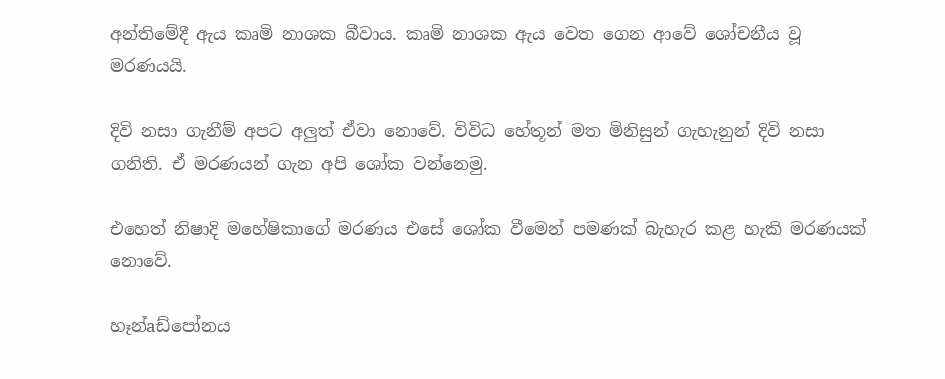අන්තිමේදී ඇය කෘමි නාශක බීවාය. කෘමි නාශක ඇය වෙත ගෙන ආවේ ශෝචනීය වූ මරණයයි.

දිවි නසා ගැනීම් අපට අලුත් ඒවා නොවේ. විවිධ හේතූන් මත මිනිසුන් ගැහැනුන් දිවි නසා ගනිති. ඒ මරණයන් ගැන අපි ශෝක වන්නෙමු.

එහෙත් නිෂාදි මහේෂිකාගේ මරණය එසේ ශෝක වීමෙන් පමණක්‌ බැහැර කළ හැකි මරණයක්‌ නොවේ.

හෑන්aඩ්පෝනය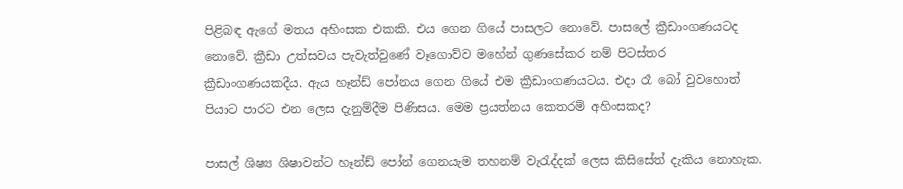පිළිබඳ ඇගේ මතය අහිංසක එකකි. එය ගෙන ගියේ පාසලට නොවේ. පාසලේ ක්‍රීඩාංගණයටද නොවේ. ක්‍රීඩා උත්සවය පැවැත්වුණේ වෑගොව්ව මහේන් ගුණසේකර නම් පිටස්‌තර ක්‍රීඩාංගණයකදීය. ඇය හෑන්ඩ් පෝනය ගෙන ගියේ එම ක්‍රීඩාංගණයටය. එදා රෑ බෝ වුවහොත් පියාට පාරට එන ලෙස දැනුම්දීම පිණිසය. මෙම ප්‍රයත්නය කෙතරම් අහිංසකද?

පාසල් ශිෂ්‍ය ශිෂාවන්ට හෑන්ඩ් පෝන් ගෙනයැම තහනම් වැරැද්දක්‌ ලෙස කිසිසේත් දැකිය නොහැක.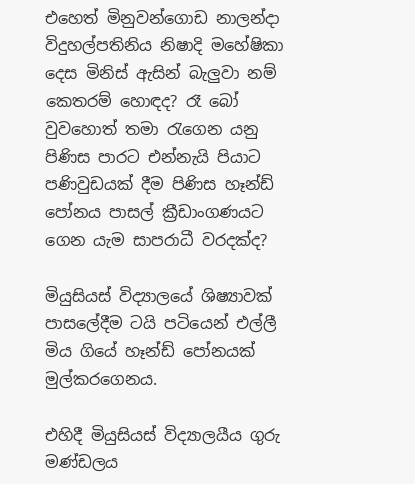එහෙත් මිනුවන්ගොඩ නාලන්දා විදුහල්පතිනිය නිෂාදි මහේෂිකා දෙස මිනිස්‌ ඇසින් බැලුවා නම් කෙතරම් හොඳද? රෑ බෝ වුවහොත් තමා රැගෙන යනු පිණිස පාරට එන්නැයි පියාට පණිවුඩයක්‌ දීම පිණිස හෑන්ඩ් පෝනය පාසල් ක්‍රීඩාංගණයට ගෙන යැම සාපරාධී වරදක්‌ද?

මියුසියස්‌ විද්‍යාලයේ ශිෂ්‍යාවක්‌ පාසලේදීම ටයි පටියෙන් එල්ලී මිය ගියේ හෑන්ඩ් පෝනයක්‌ මුල්කරගෙනය.

එහිදී මියුසියස්‌ විද්‍යාලයීය ගුරු මණ්‌ඩලය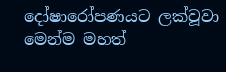දෝෂාරෝපණයට ලක්‌වූවා මෙන්ම මහත්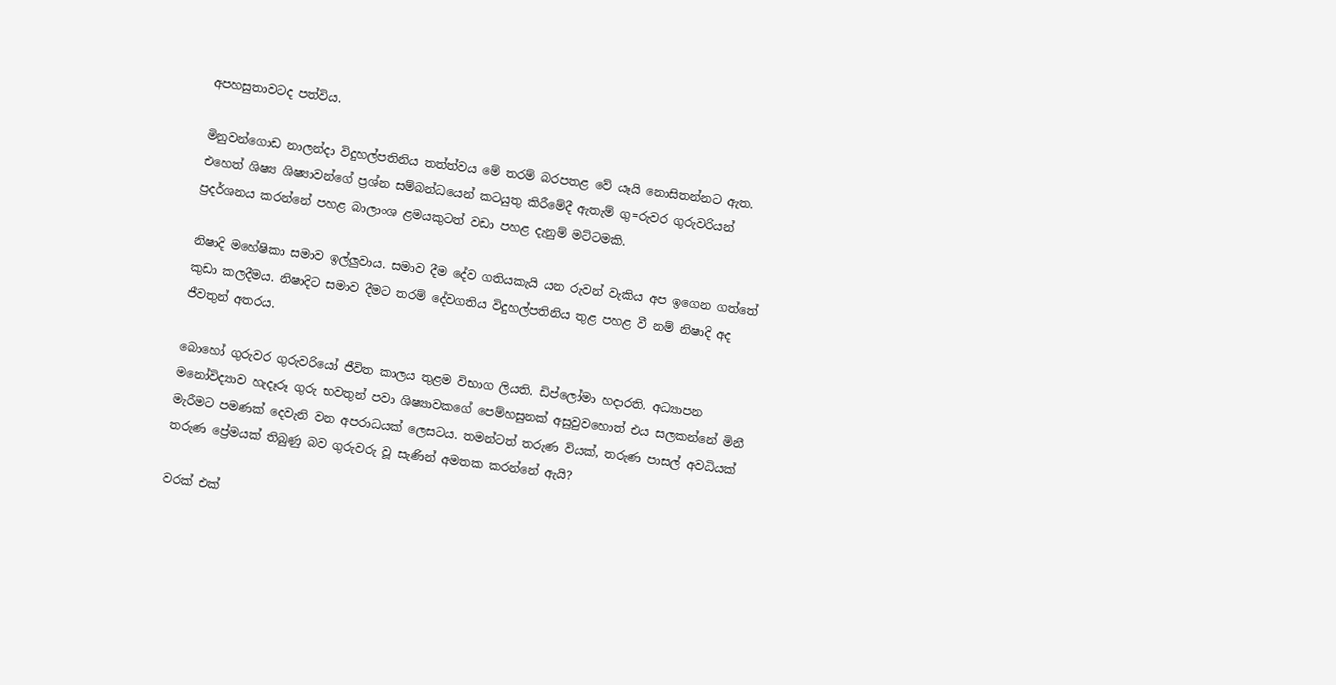අපහසුතාවටද පත්විය.

මිනුවන්ගොඩ නාලන්දා විදුහල්පතිනිය තත්ත්වය මේ තරම් බරපතළ වේ යෑයි නොසිතන්නට ඇත. එහෙත් ශිෂ්‍ය ශිෂ්‍යාවන්ගේ ප්‍රශ්න සම්බන්ධයෙන් කටයුතු කිරීමේදී ඇතැම් ගු=රුවර ගුරුවරියන් ප්‍රදර්ශනය කරන්නේ පහළ බාලාංශ ළමයකුටත් වඩා පහළ දැනුම් මට්‌ටමකි.

නිෂාදි මහේෂිකා සමාව ඉල්ලුවාය. සමාව දීම දේව ගතියකැයි යන රුවන් වැකිය අප ඉගෙන ගත්තේ කුඩා කලදීමය. නිෂාදිට සමාව දීමට තරම් දේවගතිය විදුහල්පතිනිය තුළ පහළ වී නම් නිෂාදි අද ජීවතුන් අතරය.

බොහෝ ගුරුවර ගුරුවරියෝ ජීවිත කාලය තුළම විභාග ලියති. ඩිප්ලෝමා හදාරති. අධ්‍යාපන මනෝවිද්‍යාව හැදෑරූ ගුරු භවතුන් පවා ශිෂ්‍යාවකගේ පෙම්හසුනක්‌ අසුවුවහොත් එය සලකන්නේ මිනී මැරීමට පමණක්‌ දෙවැනි වන අපරාධයක්‌ ලෙසටය. තමන්ටත් තරුණ වියක්‌, තරුණ පාසල් අවධියක්‌ තරුණ ප්‍රේමයක්‌ තිබුණු බව ගුරුවරු වූ සැණින් අමතක කරන්නේ ඇයි?

වරක්‌ එක්‌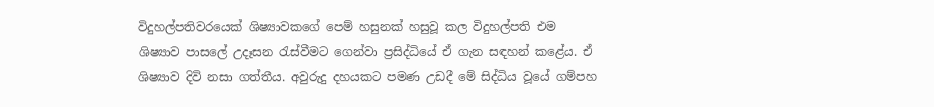විදුහල්පතිවරයෙක්‌ ශිෂ්‍යාවකගේ පෙම් හසුනක්‌ හසුවූ කල විදුහල්පති එම ශිෂ්‍යාව පාසලේ උදෑසන රැස්‌වීමට ගෙන්වා ප්‍රසිද්ධියේ ඒ ගැන සඳහන් කළේය. ඒ ශිෂ්‍යාව දිවි නසා ගත්තීය. අවුරුදු දහයකට පමණ උඩදී මේ සිද්ධිය වූයේ ගම්පහ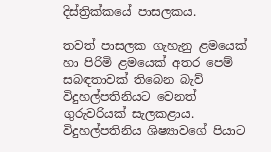දිස්‌ත්‍රික්‌කයේ පාසලකය.

තවත් පාසලක ගැහැනු ළමයෙක්‌ හා පිරිමි ළමයෙක්‌ අතර පෙම් සබඳතාවක්‌ තිබෙන බැව් විදුහල්පතිනියට වෙනත් ගුරුවරියක්‌ සැලකළාය. විදුහල්පතිනිය ශිෂ්‍යාවගේ පියාට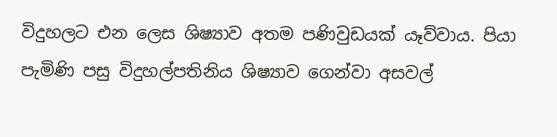විදුහලට එන ලෙස ශිෂ්‍යාව අතම පණිවුඩයක්‌ යෑව්වාය. පියා පැමිණි පසු විදුහල්පතිනිය ශිෂ්‍යාව ගෙන්වා අසවල්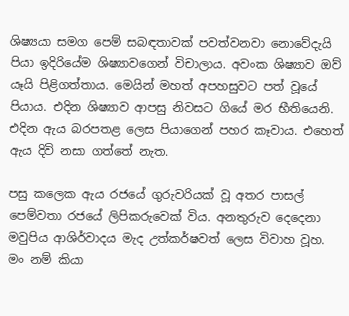ශිෂ්‍යයා සමග පෙම් සබඳතාවක්‌ පවත්වනවා නොවේදැයි පියා ඉදිරියේම ශිෂ්‍යාවගෙන් විචාලාය. අවංක ශිෂ්‍යාව ඔව් යෑයි පිළිගත්තාය. මෙයින් මහත් අපහසුවට පත් වූයේ පියාය. එදින ශිෂ්‍යාව ආපසු නිවසට ගියේ මර භීතියෙනි. එදින ඇය බරපතළ ලෙස පියාගෙන් පහර කෑවාය. එහෙත් ඇය දිවි නසා ගත්තේ නැත.

පසු කලෙක ඇය රජයේ ගුරුවරියක්‌ වූ අතර පාසල් පෙම්වතා රජයේ ලිපිකරුවෙක්‌ විය. අනතුරුව දෙදෙනා මවුපිය ආශිර්වාදය මැද උත්කර්ෂවත් ලෙස විවාහ වූහ. මං නම් කියා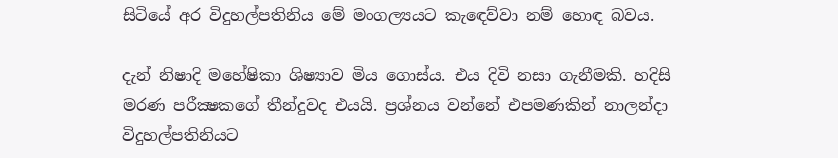සිටියේ අර විදුහල්පතිනිය මේ මංගල්‍යයට කැඳෙව්වා නම් හොඳ බවය.

දැන් නිෂාදි මහේෂිකා ශිෂ්‍යාව මිය ගොස්‌ය. එය දිවි නසා ගැනීමකි. හදිසි මරණ පරීක්‍ෂකගේ තීන්දුවද එයයි. ප්‍රශ්නය වන්නේ එපමණකින් නාලන්දා විදුහල්පතිනියට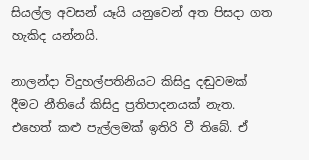සියල්ල අවසන් යෑයි යනුවෙන් අත පිසදා ගත හැකිද යන්නයි.

නාලන්දා විදුහල්පතිනියට කිසිදු දඬුවමක්‌ දීමට නීතියේ කිසිදු ප්‍රතිපාදනයක්‌ නැත. එහෙත් කළු පැල්ලමක්‌ ඉතිරි වී තිබේ. ඒ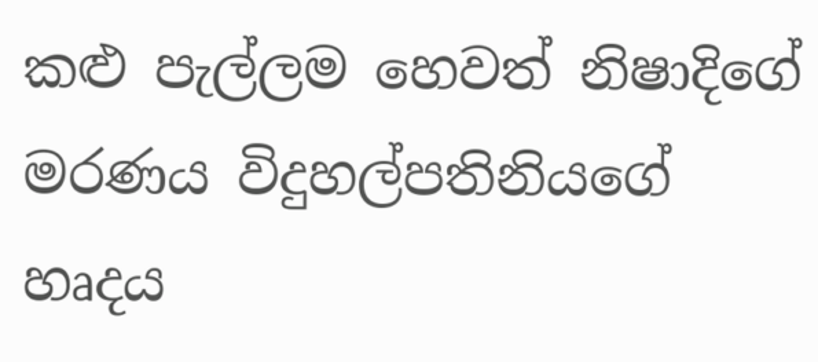කළු පැල්ලම හෙවත් නිෂාදිගේ මරණය විදුහල්පතිනියගේ හෘදය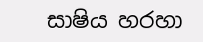සාෂිය හරහා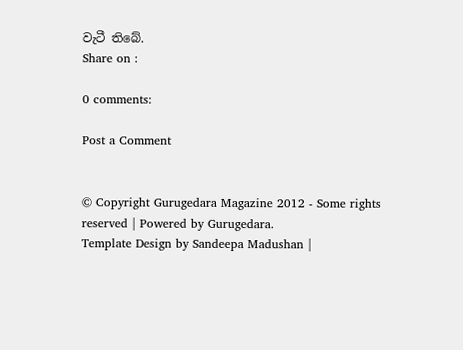වැටී තිබේ.
Share on :

0 comments:

Post a Comment


© Copyright Gurugedara Magazine 2012 - Some rights reserved | Powered by Gurugedara.
Template Design by Sandeepa Madushan |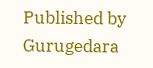Published by Gurugedara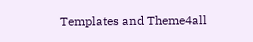Templates and Theme4all